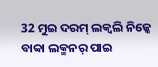32 ମୁଇ ଦରମ୍ ଲକ୍ବଲି ନିଜ୍କେ ବାବ୍ବା ଲକ୍ମନର୍ ପାଇ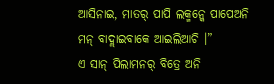ଆସିନାଇ, ମାତର୍ ପାପି ଲକ୍ମନ୍କେ ପାପେଅନି ମନ୍ ବାଦ୍ଲାଇବାକେ ଆଇଲିଆଚି ।”
ଏ ସାନ୍ ପିଲାମନର୍ ବିତ୍ରେ ଅନି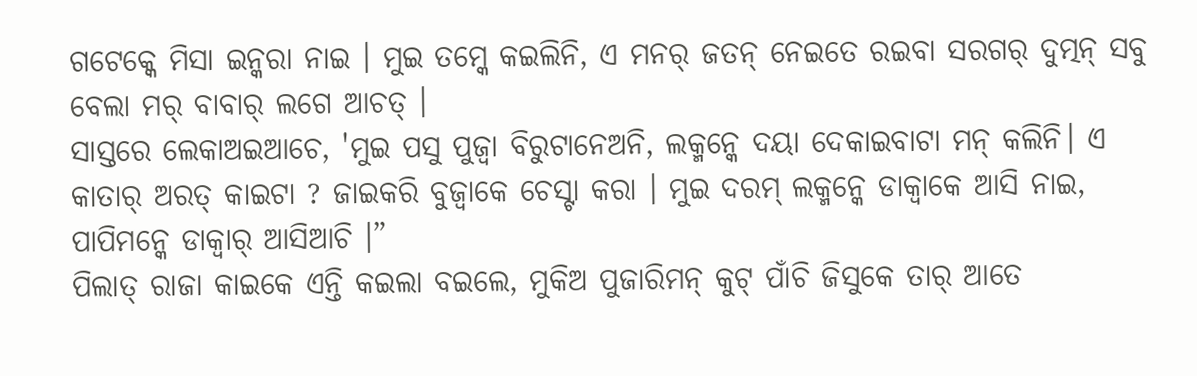ଗଟେକ୍କେ ମିସା ଇନ୍କରା ନାଇ । ମୁଇ ତମ୍କେ କଇଲିନି, ଏ ମନର୍ ଜତନ୍ ନେଇତେ ରଇବା ସରଗର୍ ଦୁତ୍ମନ୍ ସବୁ ବେଲା ମର୍ ବାବାର୍ ଲଗେ ଆଚତ୍ ।
ସାସ୍ତରେ ଲେକାଅଇଆଚେ, 'ମୁଇ ପସୁ ପୁଜ୍ବା ବିରୁଟାନେଅନି, ଲକ୍ମନ୍କେ ଦୟା ଦେକାଇବାଟା ମନ୍ କଲିନି। ଏ କାତାର୍ ଅରତ୍ କାଇଟା ? ଜାଇକରି ବୁଜ୍ବାକେ ଚେସ୍ଟା କରା । ମୁଇ ଦରମ୍ ଲକ୍ମନ୍କେ ଡାକ୍ବାକେ ଆସି ନାଇ, ପାପିମନ୍କେ ଡାକ୍ବାର୍ ଆସିଆଚି ।”
ପିଲାତ୍ ରାଜା କାଇକେ ଏନ୍ତି କଇଲା ବଇଲେ, ମୁକିଅ ପୁଜାରିମନ୍ କୁଟ୍ ପାଁଚି ଜିସୁକେ ତାର୍ ଆତେ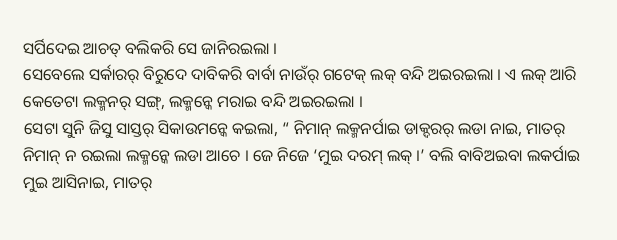ସର୍ପିଦେଇ ଆଚତ୍ ବଲିକରି ସେ ଜାନିରଇଲା ।
ସେବେଲେ ସର୍କାରର୍ ବିରୁଦେ ଦାବିକରି ବାର୍ବା ନାଉଁର୍ ଗଟେକ୍ ଲକ୍ ବନ୍ଦି ଅଇରଇଲା । ଏ ଲକ୍ ଆରି କେତେଟା ଲକ୍ମନର୍ ସଙ୍ଗ୍, ଲକ୍ମନ୍କେ ମରାଇ ବନ୍ଦି ଅଇରଇଲା ।
ସେଟା ସୁନି ଜିସୁ ସାସ୍ତର୍ ସିକାଉମନ୍କେ କଇଲା, “ ନିମାନ୍ ଲକ୍ମନର୍ପାଇ ଡାକ୍ଦରର୍ ଲଡା ନାଇ, ମାତର୍ ନିମାନ୍ ନ ରଇଲା ଲକ୍ମନ୍କେ ଲଡା ଆଚେ । ଜେ ନିଜେ ‘ମୁଇ ଦରମ୍ ଲକ୍ ।’ ବଲି ବାବିଅଇବା ଲକର୍ପାଇ ମୁଇ ଆସିନାଇ, ମାତର୍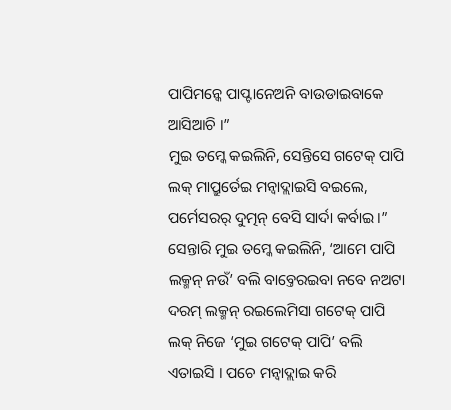ପାପିମନ୍କେ ପାପ୍ଟାନେଅନି ବାଉଡାଇବାକେ ଆସିଆଚି ।”
ମୁଇ ତମ୍କେ କଇଲିନି, ସେନ୍ତିସେ ଗଟେକ୍ ପାପି ଲକ୍ ମାପ୍ରୁର୍ତେଇ ମନ୍ବାଦ୍ଲାଇସି ବଇଲେ, ପର୍ମେସରର୍ ଦୁତ୍ମନ୍ ବେସି ସାର୍ଦା କର୍ବାଇ ।”
ସେନ୍ତାରି ମୁଇ ତମ୍କେ କଇଲିନି, ‘ଆମେ ପାପି ଲକ୍ମନ୍ ନଉଁ’ ବଲି ବାବ୍ତେରଇବା ନବେ ନଅଟା ଦରମ୍ ଲକ୍ମନ୍ ରଇଲେମିସା ଗଟେକ୍ ପାପି ଲକ୍ ନିଜେ ‘ମୁଇ ଗଟେକ୍ ପାପି’ ବଲି ଏତାଇସି । ପଚେ ମନ୍ବାଦ୍ଲାଇ କରି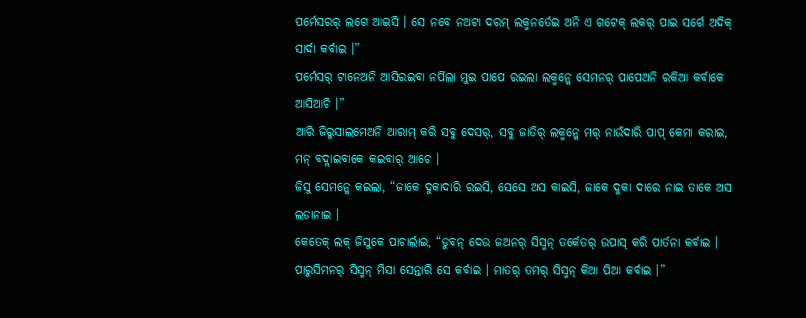ପର୍ମେସରର୍ ଲଗେ ଆଇସି । ସେ ନବେ ନଅଟା ଦରମ୍ ଲକ୍ମନର୍ତେଇ ଅନି ଏ ଗଟେକ୍ ଲକର୍ ପାଇ ସର୍ଗେ ଅଦିକ୍ ସାର୍ଦା କର୍ବାଇ ।”
ପର୍ମେସର୍ ଟାନେଅନି ଆସିରଇବା ନର୍ପିଲା ମୁଇ ପାପେ ରଇଲା ଲକ୍ମନ୍କେ ସେମନର୍ ପାପେଅନି ରକିଆ କର୍ବାକେ ଆସିଆଚି ।”
ଆରି ଜିରୁସାଲମେଅନି ଆରାମ୍ କରି ସବୁ ଦେସର୍, ସବୁ ଜାତିର୍ ଲକ୍ମନ୍କେ ମର୍ ନାଉଁଦାରି ପାପ୍ କେମା କରାଇ, ମନ୍ ବଦ୍ଲାଇବାକେ କଇବାର୍ ଆଚେ ।
ଜିସୁ ସେମନ୍କେ କଇଲା, “ଜାକେ ଦୁକାଦାରି ରଇସି, ସେସେ ଅସ କାଇସି, ଜାକେ ଦୁକା ଦାରେ ନାଇ ତାକେ ଅସ ଲଡାନାଇ ।
କେତେକ୍ ଲକ୍ ଜିସୁକେ ପାଚାର୍ଲାଇ, “ଡୁବନ୍ ଦେଉ ଜଅନର୍ ସିସ୍ମନ୍ ତର୍କେତର୍ ଉପାସ୍ କରି ପାର୍ତନା କର୍ବାଇ । ପାରୁସିମନର୍ ସିସ୍ମନ୍ ମିସା ସେନ୍ତାରି ସେ କର୍ବାଇ । ମାତର୍ ତମର୍ ସିସ୍ମନ୍ କିଆ ପିଆ କର୍ବାଇ ।”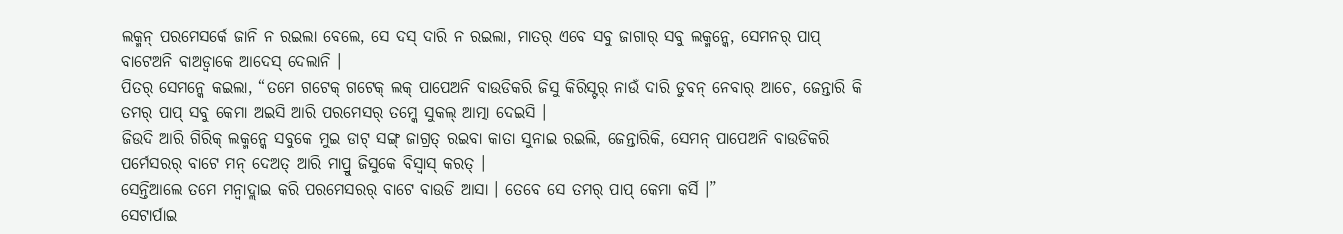ଲକ୍ମନ୍ ପରମେସର୍କେ ଜାନି ନ ରଇଲା ବେଲେ, ସେ ଦସ୍ ଦାରି ନ ରଇଲା, ମାତର୍ ଏବେ ସବୁ ଜାଗାର୍ ସବୁ ଲକ୍ମନ୍କେ, ସେମନର୍ ପାପ୍ ବାଟେଅନି ବାଅଡ୍ବାକେ ଆଦେସ୍ ଦେଲାନି ।
ପିତର୍ ସେମନ୍କେ କଇଲା, “ତମେ ଗଟେକ୍ ଗଟେକ୍ ଲକ୍ ପାପେଅନି ବାଉଡିକରି ଜିସୁ କିରିସ୍ଟର୍ ନାଉଁ ଦାରି ଡୁବନ୍ ନେବାର୍ ଆଚେ, ଜେନ୍ତାରି କି ତମର୍ ପାପ୍ ସବୁ କେମା ଅଇସି ଆରି ପରମେସର୍ ତମ୍କେ ସୁକଲ୍ ଆତ୍ମା ଦେଇସି ।
ଜିଉଦି ଆରି ଗିରିକ୍ ଲକ୍ମନ୍କେ ସବୁକେ ମୁଇ ଡାଟ୍ ସଙ୍ଗ୍ ଜାଗ୍ରତ୍ ରଇବା କାତା ସୁନାଇ ରଇଲି, ଜେନ୍ତାରିକି, ସେମନ୍ ପାପେଅନି ବାଉଡିକରି ପର୍ମେସରର୍ ବାଟେ ମନ୍ ଦେଅତ୍ ଆରି ମାପ୍ରୁ ଜିସୁକେ ବିସ୍ବାସ୍ କରତ୍ ।
ସେନ୍ତିଆଲେ ତମେ ମନ୍ବାଦ୍ଲାଇ କରି ପରମେସରର୍ ବାଟେ ବାଉଡି ଆସା । ତେବେ ସେ ତମର୍ ପାପ୍ କେମା କର୍ସି ।”
ସେଟାର୍ପାଇ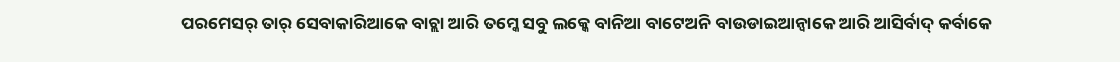ପରମେସର୍ ତାର୍ ସେବାକାରିଆକେ ବାଚ୍ଲା ଆରି ତମ୍କେ ସବୁ ଲକ୍କେ ବାନିଆ ବାଟେଅନି ବାଉଡାଇଆନ୍ବାକେ ଆରି ଆସିର୍ବାଦ୍ କର୍ବାକେ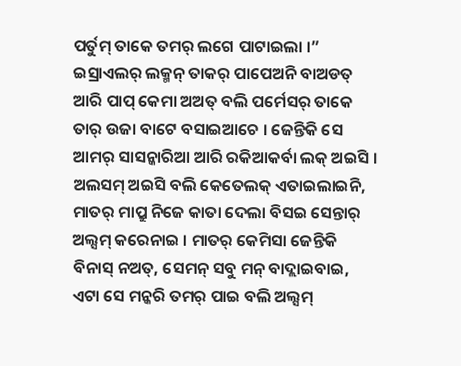ପର୍ତୁମ୍ ତାକେ ତମର୍ ଲଗେ ପାଟାଇଲା ।”
ଇସ୍ରାଏଲର୍ ଲକ୍ମନ୍ ତାକର୍ ପାପେଅନି ବାଅଡତ୍ ଆରି ପାପ୍ କେମା ଅଅତ୍ ବଲି ପର୍ମେସର୍ ତାକେ ତାର୍ ଉଜା ବାଟେ ବସାଇଆଚେ । ଜେନ୍ତିକି ସେ ଆମର୍ ସାସନ୍କାରିଆ ଆରି ରକିଆକର୍ବା ଲକ୍ ଅଇସି ।
ଅଲସମ୍ ଅଇସି ବଲି କେତେଲକ୍ ଏତାଇଲାଇନି, ମାତର୍ ମାପ୍ରୁ ନିଜେ କାତା ଦେଲା ବିସଇ ସେନ୍ତାର୍ ଅଲ୍ସମ୍ କରେନାଇ । ମାତର୍ କେମିସା ଜେନ୍ତିକି ବିନାସ୍ ନଅତ୍, ସେମନ୍ ସବୁ ମନ୍ ବାଦ୍ଲାଇବାଇ, ଏଟା ସେ ମନ୍କରି ତମର୍ ପାଇ ବଲି ଅଲ୍ସମ୍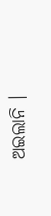ଅଇଲାନି ।